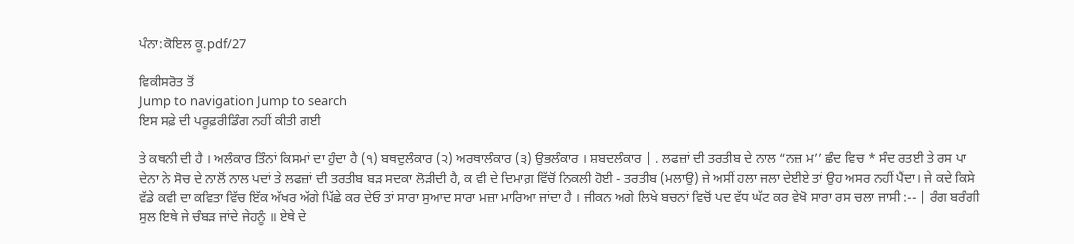ਪੰਨਾ:ਕੋਇਲ ਕੂ.pdf/27

ਵਿਕੀਸਰੋਤ ਤੋਂ
Jump to navigation Jump to search
ਇਸ ਸਫ਼ੇ ਦੀ ਪਰੂਫ਼ਰੀਡਿੰਗ ਨਹੀਂ ਕੀਤੀ ਗਈ

ਤੇ ਕਥਨੀ ਦੀ ਹੈ । ਅਲੰਕਾਰ ਤਿੰਨਾਂ ਕਿਸਮਾਂ ਦਾ ਹੁੰਦਾ ਹੈ (੧) ਬਥਦੁਲੰਕਾਰ (੨) ਅਰਥਾਲੰਕਾਰ (੩) ਉਭਲੰਕਾਰ । ਸ਼ਬਦਲੰਕਾਰ | . ਲਫਜ਼ਾਂ ਦੀ ਤਰਤੀਬ ਦੇ ਨਾਲ “ਨਜ਼ ਮ’’ ਛੰਦ ਵਿਚ * ਸੰਦ ਰਤਈ ਤੇ ਰਸ ਪਾ ਦੇਨਾ ਨੇ ਸੋਚ ਦੇ ਨਾਲੋਂ ਨਾਲ ਪਦਾਂ ਤੇ ਲਫਜ਼ਾਂ ਦੀ ਤਰਤੀਬ ਬੜ ਸਦਕਾ ਲੋੜੀਦੀ ਹੈ, ਕ ਵੀ ਦੇ ਦਿਮਾਗ਼ ਵਿੱਚੋਂ ਨਿਕਲੀ ਹੋਈ - ਤਰਤੀਬ (ਮਲਾਉ) ਜੇ ਅਸੀਂ ਹਲਾ ਜਲਾ ਦੇਈਏ ਤਾਂ ਉਹ ਅਸਰ ਨਹੀਂ ਪੈਂਦਾ। ਜੇ ਕਦੇ ਕਿਸੇ ਵੱਡੇ ਕਵੀ ਦਾ ਕਵਿਤਾ ਵਿੱਚ ਇੱਕ ਅੱਖਰ ਅੱਗੇ ਪਿੱਛੇ ਕਰ ਦੇਓ ਤਾਂ ਸਾਰਾ ਸੁਆਦ ਸਾਰਾ ਮਜ਼ਾ ਮਾਰਿਆ ਜਾਂਦਾ ਹੈ । ਜੀਕਨ ਅਗੇ ਲਿਖੇ ਬਚਨਾਂ ਵਿਚੋਂ ਪਦ ਵੱਧ ਘੱਟ ਕਰ ਵੇਖੋ ਸਾਰਾ ਰਸ ਚਲਾ ਜਾਸੀ :-- | ਰੰਗ ਬਰੰਗੀ ਸੁਲ ਇਥੇ ਜੇ ਚੰਬੜ ਜਾਂਦੇ ਜੇਹਨੂੰ ॥ ਏਥੇ ਦੇ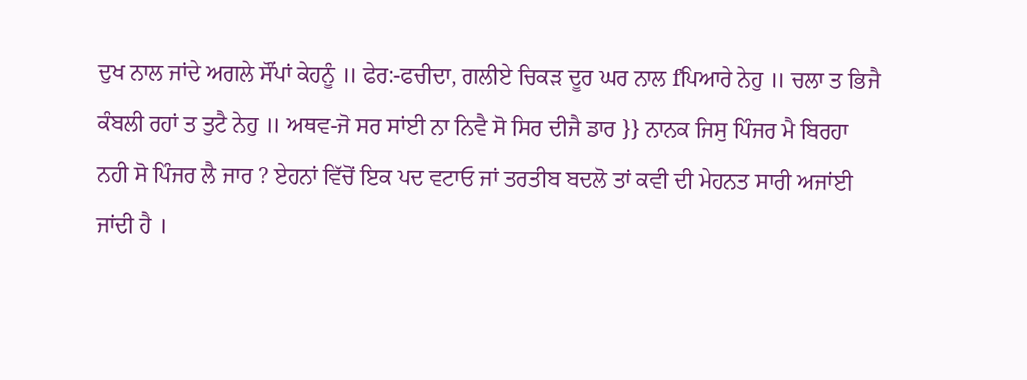ਦੁਖ ਨਾਲ ਜਾਂਦੇ ਅਗਲੇ ਸੌਂਪਾਂ ਕੇਹਨੂੰ ॥ ਫੇਰ:-ਫਚੀਦਾ, ਗਲੀਏ ਚਿਕੜ ਦੂਰ ਘਰ ਨਾਲ fਪਿਆਰੇ ਨੇਹੁ ॥ ਚਲਾ ਤ ਭਿਜੈ ਕੰਬਲੀ ਰਹਾਂ ਤ ਤੁਟੈ ਨੇਹੁ ॥ ਅਥਵ-ਜੋ ਸਰ ਸਾਂਈ ਨਾ ਨਿਵੈ ਸੋ ਸਿਰ ਦੀਜੈ ਡਾਰ }} ਨਾਨਕ ਜਿਸੁ ਪਿੰਜਰ ਮੈ ਬਿਰਹਾ ਨਹੀ ਸੋ ਪਿੰਜਰ ਲੈ ਜਾਰ ? ਏਹਨਾਂ ਵਿੱਚੋਂ ਇਕ ਪਦ ਵਟਾਓ ਜਾਂ ਤਰਤੀਬ ਬਦਲੋ ਤਾਂ ਕਵੀ ਦੀ ਮੇਹਨਤ ਸਾਰੀ ਅਜਾਂਈ ਜਾਂਦੀ ਹੈ ।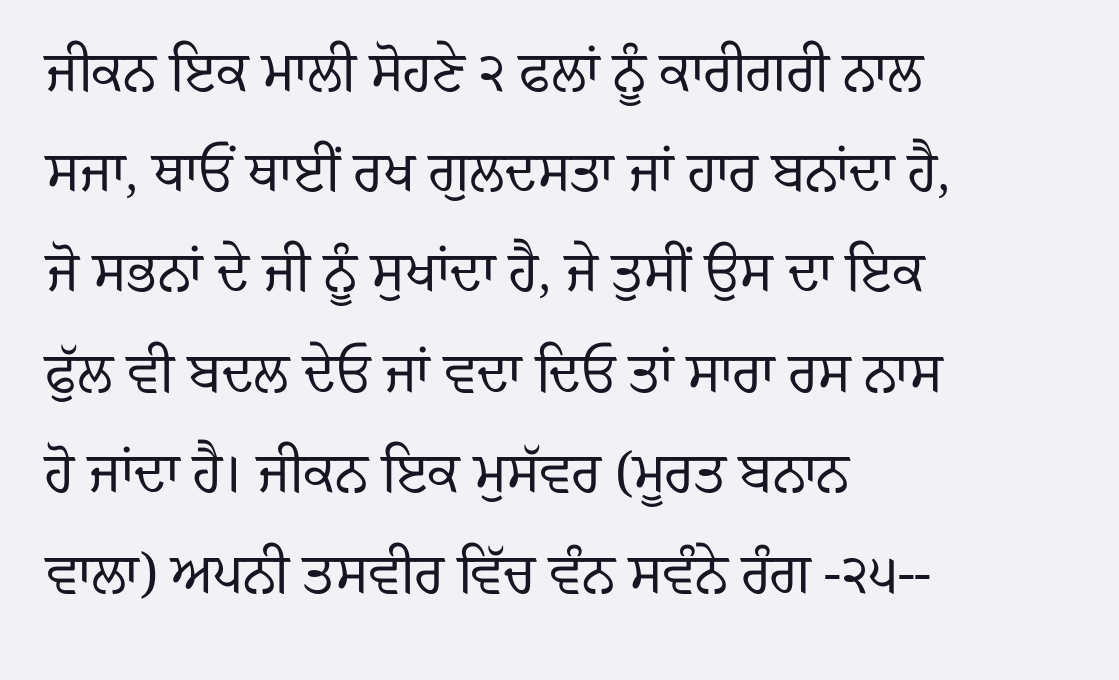ਜੀਕਨ ਇਕ ਮਾਲੀ ਸੋਹਣੇ ੨ ਫਲਾਂ ਨੂੰ ਕਾਰੀਗਰੀ ਨਾਲ ਸਜਾ, ਥਾਓਂ ਥਾਈਂ ਰਖ ਗੁਲਦਸਤਾ ਜਾਂ ਹਾਰ ਬਨਾਂਦਾ ਹੈ, ਜੋ ਸਭਨਾਂ ਦੇ ਜੀ ਨੂੰ ਸੁਖਾਂਦਾ ਹੈ, ਜੇ ਤੁਸੀਂ ਉਸ ਦਾ ਇਕ ਫੁੱਲ ਵੀ ਬਦਲ ਦੇਓ ਜਾਂ ਵਦਾ ਦਿਓ ਤਾਂ ਸਾਰਾ ਰਸ ਨਾਸ ਹੋ ਜਾਂਦਾ ਹੈ। ਜੀਕਨ ਇਕ ਮੁਸੱਵਰ (ਮੂਰਤ ਬਨਾਨ ਵਾਲਾ) ਅਪਨੀ ਤਸਵੀਰ ਵਿੱਚ ਵੰਨ ਸਵੰਨੇ ਰੰਗ -੨੫--